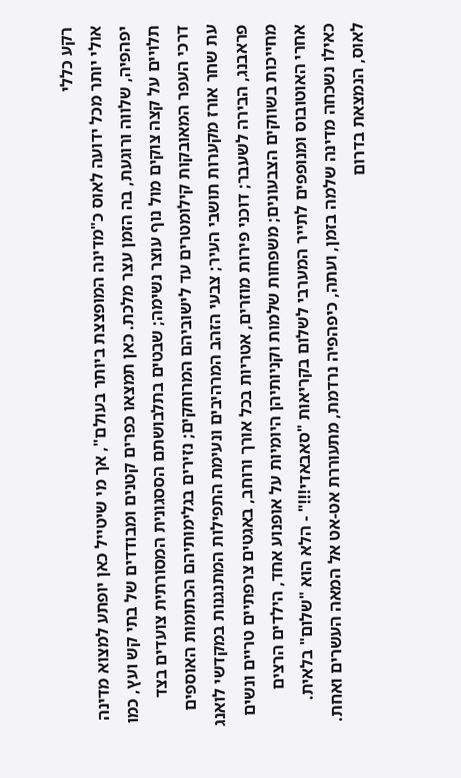רקע כללי
אולי יותר מכל ידועה לאוס כ"מדינה המופצצת ביותר בעולם", אך מי שיטייל כאן יופתע למצוא מדינה יפהפיה, שלווה ורוגעת, בה הזמן עצר מלכת. כאן תמצאו כפרים קטנים ומבודדים של בתי קש ועץ, כמו תלויים על קצה צוקים מול נוף עוצר נשימה; שבטים בתלבושתם הססגונית המסורתית צועדים בצד דרכי העפר המאובקות קילומטרים עד לישוביהם המרוחקים; נזירים בגלימותיהם הכתומות האוספים עת שחר אורז מקערות תושבי העיר; צבעי הזהב המרהיבים ונעימת התפילות המתנגנות במקדשי לואנג פראבנג, הבירה לשעבר; דוכני פירות מוזרים, אטריות בכל אורך ורוחב, באגטים צרפתיים טריים ונשים מחייכות בשווקים הצבעונים; משפחות שלמות וקניותיהן היומיות על אופנוע אחד, הילדים הרצים אחרי האוטובוס ומנופפים לתייר המערבי לשלום בקריאות "סאבאדי!!!" - הלא הוא "שלום" בלאית. כאילו נשכחה מדינה שלמה בזמן, ועתה, כיפהפיה נרדמת, מתעוררת אט-אט אל המאה העשרים ואחת.
לאוס, הנמצאת בדרום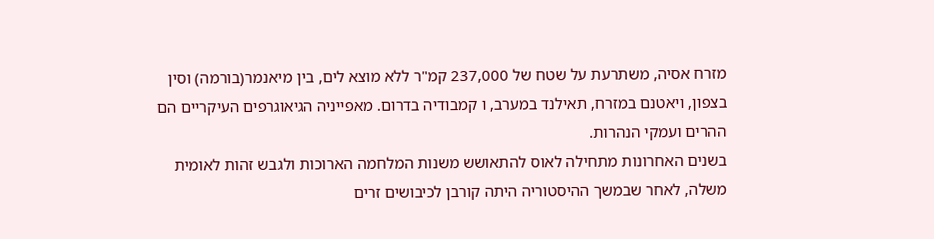מזרח אסיה, משתרעת על שטח של 237,000 קמ"ר ללא מוצא לים, בין מיאנמר(בורמה) וסין בצפון, ויאטנם במזרח, תאילנד במערב, ו קמבודיה בדרום. מאפייניה הגיאוגרפים העיקריים הם ההרים ועמקי הנהרות.
בשנים האחרונות מתחילה לאוס להתאושש משנות המלחמה הארוכות ולגבש זהות לאומית משלה, לאחר שבמשך ההיסטוריה היתה קורבן לכיבושים זרים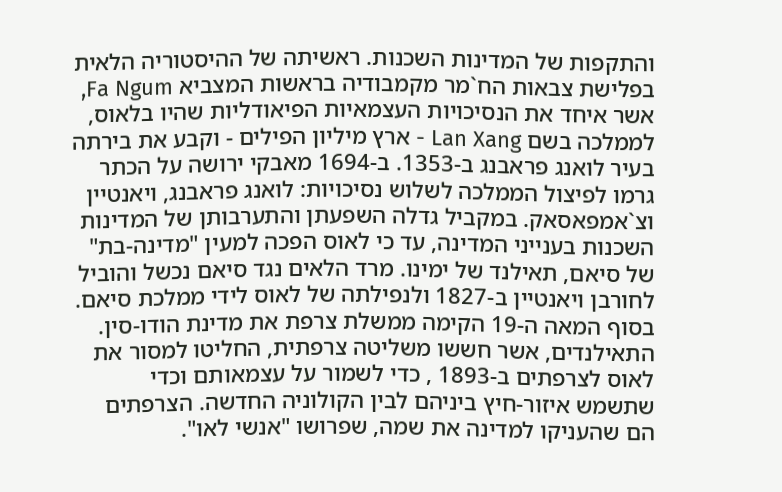והתקפות של המדינות השכנות. ראשיתה של ההיסטוריה הלאית בפלישת צבאות הח`מר מקמבודיה בראשות המצביא Fa Ngum, אשר איחד את הנסיכויות העצמאיות הפיאודליות שהיו בלאוס, לממלכה בשם Lan Xang - ארץ מיליון הפילים - וקבע את בירתה בעיר לואנג פראבנג ב-1353. ב-1694 מאבקי ירושה על הכתר גרמו לפיצול הממלכה לשלוש נסיכויות: לואנג פראבנג, ויאנטיין וצ`אמפאסאק. במקביל גדלה השפעתן והתערבותן של המדינות השכנות בענייני המדינה, עד כי לאוס הפכה למעין "מדינה-בת" של סיאם, תאילנד של ימינו. מרד הלאים נגד סיאם נכשל והוביל לחורבן ויאנטיין ב-1827 ולנפילתה של לאוס לידי ממלכת סיאם.
בסוף המאה ה-19 הקימה ממשלת צרפת את מדינת הודו-סין. התאילנדים, אשר חששו משליטה צרפתית, החליטו למסור את לאוס לצרפתים ב-1893 , כדי לשמור על עצמאותם וכדי שתשמש איזור-חיץ ביניהם לבין הקולוניה החדשה. הצרפתים הם שהעניקו למדינה את שמה, שפרושו "אנשי לאו".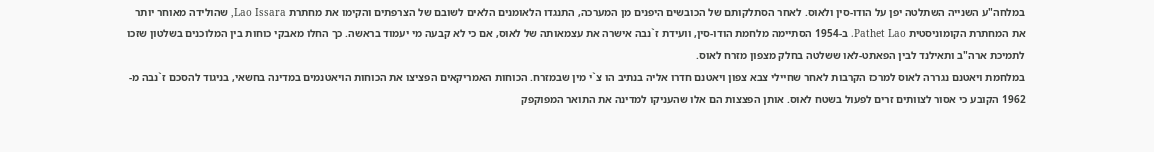במלחה"ע השנייה השתלטה יפן על הודו-סין ולאוס. לאחר הסתלקותם של הכובשים היפנים מן המערכה, התנגדו הלאומנים הלאים לשובם של הצרפתים והקימו את מחתרת Lao Issara, שהולידה מאוחר יותר את המחתרת הקומוניסטית Pathet Lao. ב-1954 הסתיימה מלחמת הודו-סין, וועידת ז`נבה אישרה את עצמאותה של לאוס, אם כי לא קבעה מי יעמוד בראשה. כך החלו מאבקי כוחות בין המלוכנים בשלטון שזכו לתמיכת ארה"ב ותאילנד לבין הפאתט-לאו ששלטה בחלק מצפון מזרח לאוס.
במלחמת ויאטנם נגררה לאוס למרכז הקרבות לאחר שחיילי צבא צפון ויאטנם חדרו אליה בנתיב הו צ`י מין שבמזרח. הכוחות האמריקאים הפציצו את הכוחות הויאטנמים במדינה בחשאי, בניגוד להסכם ז`נבה מ- 1962 הקובע כי אסור לצוותים זרים לפעול בשטח לאוס. אותן הפצצות הם אלו שהעניקו למדינה את התואר המפוקפק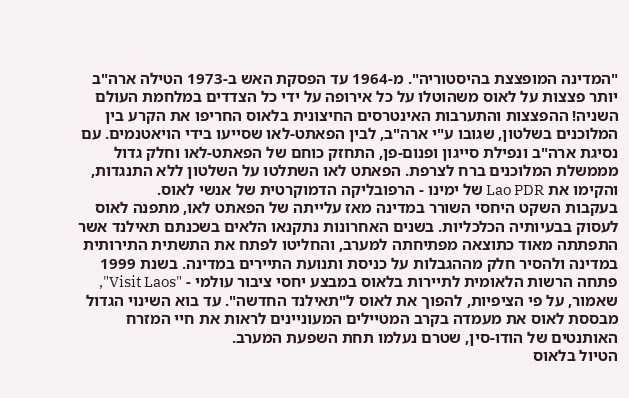"המדינה המופצצת בהיסטוריה". מ-1964 עד הפסקת האש ב-1973 הטילה ארה"ב יותר פצצות על לאוס משהוטלו על כל אירופה על ידי כל הצדדים במלחמת העולם השניה! ההפצצות והתערבות האינטרסים החיצונית בלאוס החריפו את הקרע בין המלוכנים בשלטון, שגובו ע"י ארה"ב, לבין הפאתט-לאו שסייעו בידי הויאטנמים. עם נסיגת ארה"ב ונפילת סייגון ופנום-פן, התחזק כוחם של הפאתט-לאו וחלק גדול מממשלת המלוכנים ברח לצרפת. הפאתט לאו השתלטו על השלטון ללא התנגדות, והקימו את Lao PDR של ימינו - הרפובליקה הדמוקרטית של אנשי לאוס.
בעקבות השקט היחסי השורר במדינה מאז עלייתה של הפאתט לאו, מתפנה לאוס לעסוק בבעיותיה הכלכליות. בשנים האחרונות נתקנאו הלאים בשכנתם תאילנד אשר התפתתה מאוד כתוצאה מפתיחתה למערב, והחליטו לפתח את התשתית התירותית במדינה ולהסיר חלק מההגבלות על כניסת ותנועת התיירים במדינה. בשנת 1999 פתחה הרשות הלאומית לתיירות בלאוס במבצע יחסי ציבור עולמי - "Visit Laos", שאמור, על פי הציפיות, להפוך את לאוס ל"תאילנד החדשה". עד בוא השינוי הגדול מבססת לאוס את מעמדה בקרב המטיילים המעוניינים לראות את חיי המזרח האותנטים של הודו-סין, שטרם נעלמו תחת השפעת המערב.
הטיול בלאוס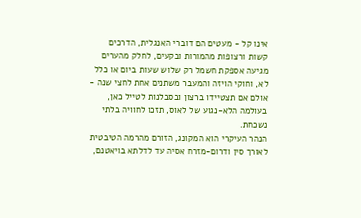אינו קל - מעטים הם דוברי האנגלית, הדרכים קשות ורצופות מהמורות ובקעים, לחלק מהערים מגיעה אספקת חשמל רק שלוש שעות ביום או כלל לא, וחוקי הויזה והמעבר משתנים אחת לחצי שנה - אולם אם תצטיידו ברצון ובסבלנות לטייל כאן, בעולמה הלא-נגוע של לאוס, תזכו לחוויה בלתי נשכחת.
הנהר העיקרי הוא המקונג, הזורם מהרמה הטיבטית לאורך סין ודרום-מזרח אסיה עד לדלתא בויאטנם,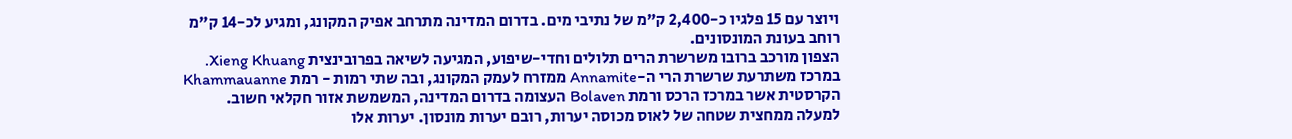ויוצר עם 15 פלגיו כ-2,400 ק"מ של נתיבי מים. בדרום המדינה מתרחב אפיק המקונג, ומגיע לכ-14 ק"מ רוחב בעונת המונסונים.
הצפון מורכב ברובו משרשרת הרים תלולים וחדי-שיפוע, המגיעה לשיאה בפרובינצית Xieng Khuang. במרכז משתרעת שרשרת הרי ה-Annamite ממזרח לעמק המקונג, ובה שתי רמות - רמת Khammauanne הקרסטית אשר במרכז הרכס ורמת Bolaven העצומה בדרום המדינה, המשמשת אזור חקלאי חשוב.
למעלה ממחצית שטחה של לאוס מכוסה יערות, רובם יערות מונסון. יערות אלו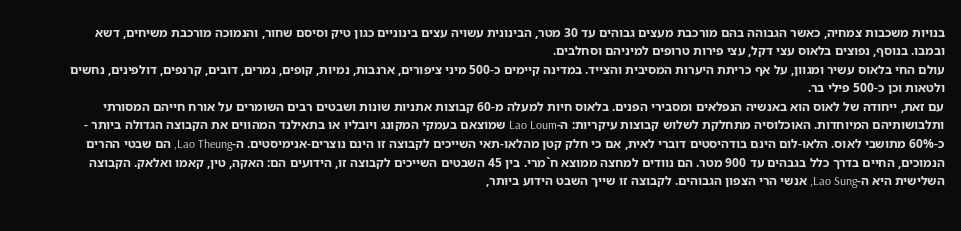בנויות משכבות צמחיה, כאשר הגבוהה בהם מורכבת מעצים גבוהים עד 30 מטר, הבינונית עשויה עצים בינוניים כגון טיק וסיסם שחור, והנמוכה מורכבת משיחים, דשא ובמבו. בנוסף, נפוצים בלאוס עצי דקל, עצי פירות טרופים למיניהם וסחלבים.
עולם החי בלאוס עשיר ומגוון, על אף כריתת היערות המסיבית והצייד. במדינה קיימים כ-500 מיני ציפורים, ארנבות, נמיות, קופים, נמרים, דובים, קרנפים, דולפינים, נחשים ולטאות וכן כ-500 פילי בר.
עם זאת, ייחודה של לאוס הוא באנשיה הנפלאים ומסבירי הפנים. בלאוס חיות למעלה מ-60 קבוצות אתניות שונות ושבטים רבים השומרים על אורח חייהם המסורתי ותלבושותיהם המיוחדות. האוכלוסיה מתחלקת לשלוש קבוצות עיקריות: ה-Lao Loum שמוצאם בעמקי המקונג ויובליו או בתאילנד המהווים את הקבוצה הגדולה ביותר - כ-60% מתושבי לאוס. הלאו-לום הינם בודהיסטים דוברי לאית, אם כי חלק קטן מהלאו-תאי השייכים לקבוצה זו הינם נוצרים-אנימיסטים. ה-Lao Theung, הם שבטי ההרים הנמוכים, החיים בדרך כלל בגבהים עד 900 מטר. הם נוודים למחצה ממוצא ח`מרי. בין 45 השבטים השייכים לקבוצה זו, הידועים הם: האקה, טין, קאמו ואלאק. הקבוצה השלישית היא ה-Lao Sung, אנשי הרי הצפון הגבוהים. לקבוצה זו שייך השבט הידוע ביותר,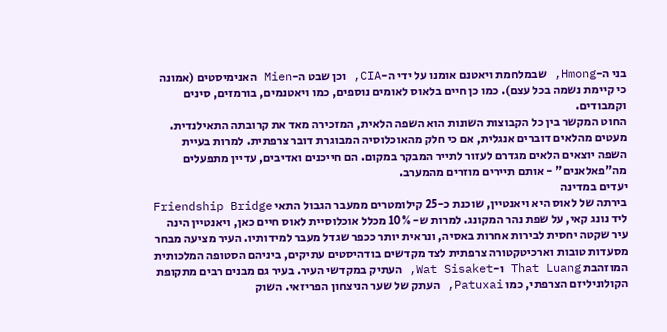בני ה-Hmong, שבמלחמת ויאטנם אומנו על ידי ה-CIA, וכן שבט ה-Mien האנימיסטים (אמונה כי קיימת נשמה בכל עצם). כמו כן חיים בלאוס לאומים נוספים, כמו ויאטנמים, בורמזים, סינים וקמבודים.
החוט המקשר בין כל הקבוצות השונות הוא השפה הלאית, המזכירה מאד את קרובתה התאילנדית. מעטים מהלאים דוברים אנגלית, אם כי חלק מהאוכלוסיה המבוגרת דובר צרפתית. למרות בעיית השפה יוצאים הלאים מגדרם לעזור לתייר המבקר במקום. הם חייכנים ואדיבים, עדיין מתפעלים מה"פאלאנים" - אותם תיירים מוזרים מהמערב.
יעדים במדינה
בירתה של לאוס היא ויאנטיין, שוכנת כ-25 קילומטרים ממעבר הגבול התאי Friendship Bridge ליד נונג קאי, על שפת נהר המקונג. למרות ש- 10% מכלל אוכלוסיית לאוס חיים כאן, ויאנטיין הינה עיר שקטה יחסית לבירות אחרות באסיה, ונראית יותר ככפר שגדל מעבר למידותיו. העיר מציעה מבחר מסעדות טובות וארכיטקטורה צרפתית לצד מקדשים בודהיסטים עתיקים, ביניהם הסטופה המלכותית המוזהבת That Luang ו-Wat Sisaket, העתיק במקדשי העיר. בעיר גם מבנים רבים מתקופת הקולוניליזם הצרפתי, כמו Patuxai, העתק של שער הניצחון הפריזאי. השוק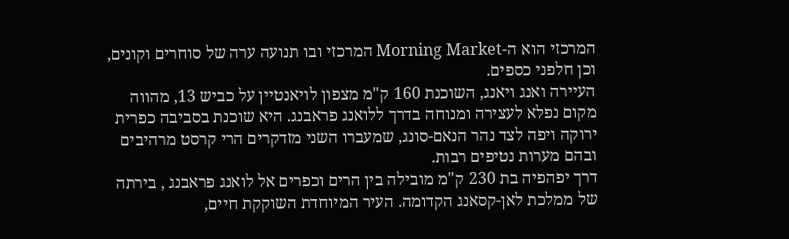המרכזי הוא ה-Morning Market המרכזי ובו תנועה ערה של סוחרים וקונים, וכן חלפני כספים.
העיירה ואנג ויאנג, השוכנת 160 ק"מ מצפון לויאנטיין על כביש 13, מהווה מקום נפלא לעצירה ומנוחה בדרך ללואנג פראבנג. היא שוכנת בסביבה כפרית ירוקה ויפה לצד נהר הנאם-סונג, שמעברו השני מזדקרים הרי קרסט מרהיבים ובהם מערות נטיפים רבות.
דרך יפהפיה בת 230 ק"מ מובילה בין הרים וכפרים אל לואנג פראבנג , בירתה של ממלכת לאן-קסאנג הקדומה. העיר המיוחדת השוקקת חיים,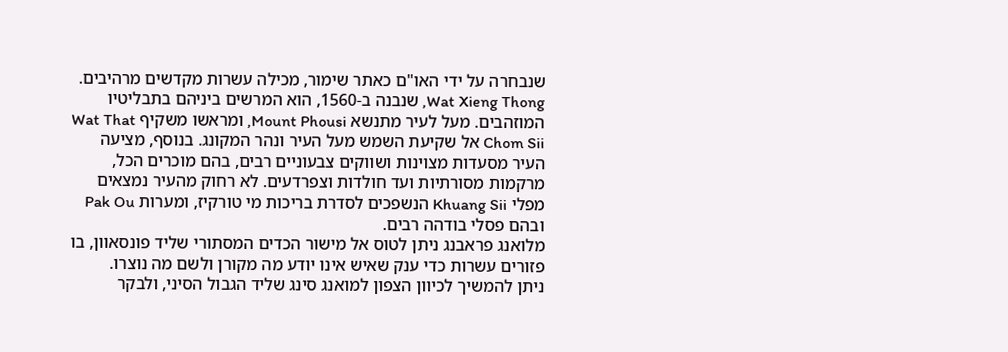שנבחרה על ידי האו"ם כאתר שימור, מכילה עשרות מקדשים מרהיבים. Wat Xieng Thong, שנבנה ב-1560, הוא המרשים ביניהם בתבליטיו המוזהבים. מעל לעיר מתנשא Mount Phousi, ומראשו משקיף Wat That Chom Sii אל שקיעת השמש מעל העיר ונהר המקונג. בנוסף, מציעה העיר מסעדות מצוינות ושווקים צבעוניים רבים, בהם מוכרים הכל, מרקמות מסורתיות ועד חולדות וצפרדעים. לא רחוק מהעיר נמצאים מפלי Khuang Sii הנשפכים לסדרת בריכות מי טורקיז, ומערות Pak Ou ובהם פסלי בודהה רבים.
מלואנג פראבנג ניתן לטוס אל מישור הכדים המסתורי שליד פונסאוון, בו פזורים עשרות כדי ענק שאיש אינו יודע מה מקורן ולשם מה נוצרו.
ניתן להמשיך לכיוון הצפון למואנג סינג שליד הגבול הסיני, ולבקר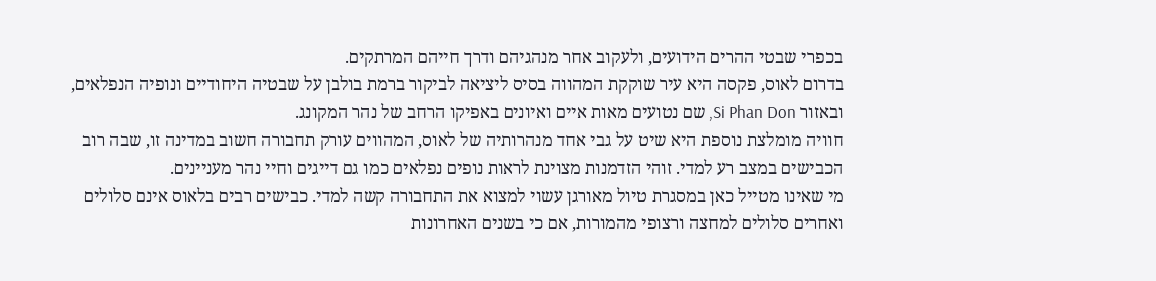בכפרי שבטי ההרים הידועים, ולעקוב אחר מנהגיהם ודרך חייהם המרתקים.
בדרום לאוס, פקסה היא עיר שוקקת המהווה בסיס ליציאה לביקור ברמת בולבן על שבטיה היחודיים ונופיה הנפלאים, ובאזור Si Phan Don, שם נטועים מאות איים ואיונים באפיקו הרחב של נהר המקונג.
חוויה מומלצת נוספת היא שיט על גבי אחד מנהרותיה של לאוס, המהווים עורק תחבורה חשוב במדינה זו, שבה רוב הכבישים במצב רע למדי. זוהי הזדמנות מצוינת לראות נופים נפלאים כמו גם דייגים וחיי נהר מעניינים.
מי שאינו מטייל כאן במסגרת טיול מאורגן עשוי למצוא את התחבורה קשה למדי. כבישים רבים בלאוס אינם סלולים ואחרים סלולים למחצה ורצופי מהמורות, אם כי בשנים האחרונות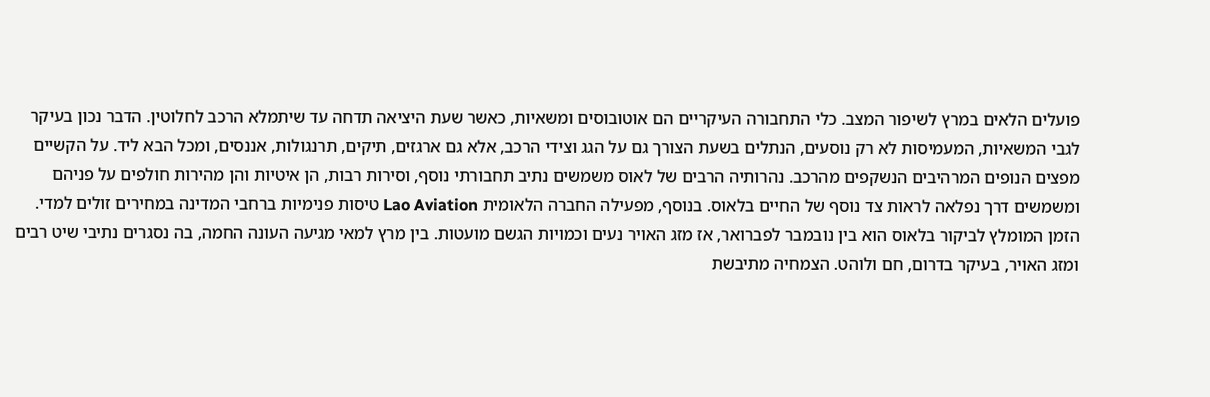פועלים הלאים במרץ לשיפור המצב. כלי התחבורה העיקריים הם אוטובוסים ומשאיות, כאשר שעת היציאה תדחה עד שיתמלא הרכב לחלוטין. הדבר נכון בעיקר לגבי המשאיות, המעמיסות לא רק נוסעים, הנתלים בשעת הצורך גם על הגג וצידי הרכב, אלא גם ארגזים, תיקים, תרנגולות, אננסים, ומכל הבא ליד. על הקשיים מפצים הנופים המרהיבים הנשקפים מהרכב. נהרותיה הרבים של לאוס משמשים נתיב תחבורתי נוסף, וסירות רבות, הן איטיות והן מהירות חולפים על פניהם ומשמשים דרך נפלאה לראות צד נוסף של החיים בלאוס. בנוסף, מפעילה החברה הלאומית Lao Aviation טיסות פנימיות ברחבי המדינה במחירים זולים למדי.
הזמן המומלץ לביקור בלאוס הוא בין נובמבר לפברואר, אז מזג האויר נעים וכמויות הגשם מועטות. בין מרץ למאי מגיעה העונה החמה, בה נסגרים נתיבי שיט רבים ומזג האויר, בעיקר בדרום, חם ולוהט. הצמחיה מתיבשת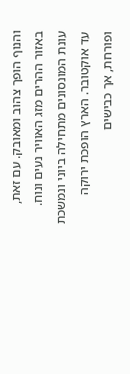והנוף הופך צהוב ומאובק. עם זאת, באזור ההרים מזג האוויר נעים ונוח. עונת המונסונים מתחילה ביוני ונמשכת עד אוקטובר. הארץ הופכת ירוקה ופורחת, אך כבישים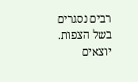רבים נסגרים בשל הצפות.
יוצאים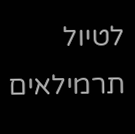לטיול תרמילאים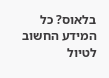בלאוס? כל המידע החשוב לטיול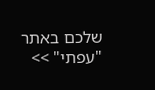שלכם באתר "עפתי" >>